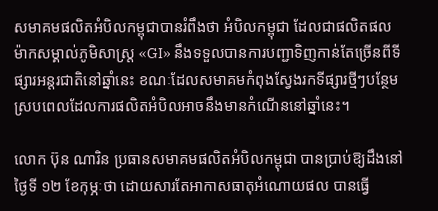សមាគមផលិតអំបិលកម្ពុជាបានរំពឹងថា អំបិលកម្ពុជា ដែលជាផលិតផលម៉ាកសម្គាល់ភូមិសាស្ត្រ «GI» នឹងទទួលបានការបញ្ជាទិញកាន់តែច្រើនពីទីផ្សារអន្តរជាតិនៅឆ្នាំនេះ ខណៈដែលសមាគមកំពុងស្វែងរកទីផ្សារថ្មីៗបន្ថែម ស្របពេលដែលការផលិតអំបិលអាចនឹងមានកំណើននៅឆ្នាំនេះ។

លោក ប៊ុន ណារិន ប្រធានសមាគមផលិតអំបិលកម្ពុជា បានប្រាប់ឱ្យដឹងនៅថ្ងៃទី ១២ ខែកុម្ភៈថា ដោយសារតែអាកាសធាតុអំណោយផល បានធ្វើ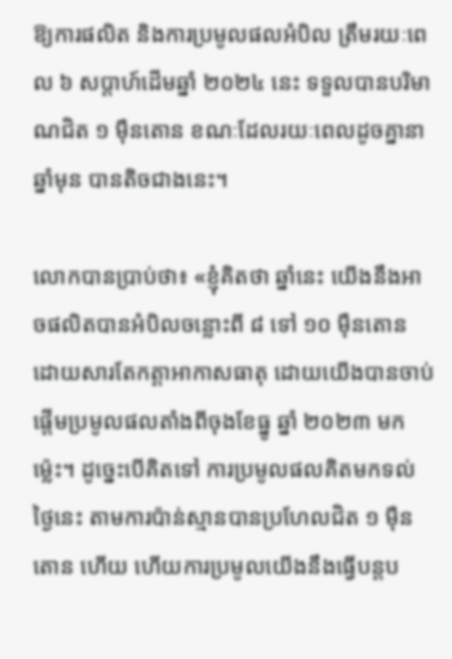ឱ្យការផលិត និងការប្រមូលផលអំបិល ត្រឹមរយៈពេល ៦ សប្តាហ៍ដើមឆ្នាំ ២០២៤ នេះ ទទួលបានបរិមាណជិត ១ ម៉ឺនតោន ខណៈដែលរយៈពេលដូចគ្នានាឆ្នាំមុន បានតិចជាងនេះ។

លោកបានប្រាប់ថា៖ «ខ្ញុំគិតថា ឆ្នាំនេះ យើងនឹងអាចផលិតបានអំបិលចន្លោះពី ៨ ទៅ ១០ ម៉ឺនតោន ដោយសារតែកត្តាអាកាសធាតុ ដោយយើងបានចាប់ផ្តើមប្រមូលផលតាំងពីចុងខែធ្នូ ឆ្នាំ ២០២៣ មកម្ល៉េះ។ ដូច្នេះបើគិតទៅ ការប្រមូលផលគិតមកទល់ថ្ងៃនេះ តាមការប៉ាន់ស្មានបានប្រហែលជិត ១ ម៉ឺនតោន ហើយ ហើយការប្រមូលយើងនឹងធ្វើបន្តប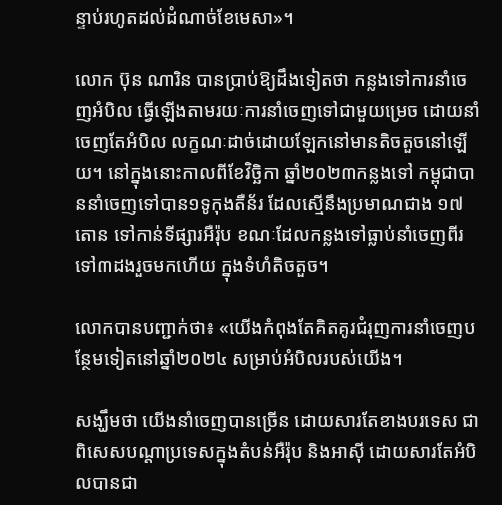ន្ទាប់រហូតដល់ដំណាច់ខែមេសា»។

លោក ប៊ុន ណារិន បានប្រាប់ឱ្យដឹងទៀតថា កន្លងទៅការនាំចេញអំបិល ធ្វើឡើងតាមរយៈការនាំចេញទៅជាមួយម្រេច ដោយនាំចេញតែអំបិល លក្ខណៈដាច់ដោយឡែកនៅមានតិចតួចនៅឡើយ។ នៅក្នុងនោះកាលពីខែវិច្ឆិកា ឆ្នាំ២០២៣កន្លងទៅ កម្ពុជាបាននាំចេញទៅបាន១ទូកុងតឺន័រ ដែលស្មើនឹងប្រមាណជាង ១៧ តោន ទៅកាន់ទីផ្សារអឺរ៉ុប ខណៈដែលកន្លងទៅធ្លាប់នាំចេញពីរទៅ៣ដងរួចមកហើយ ក្នុងទំហំតិចតួច។

លោកបានបញ្ជាក់ថា៖ «យើងកំពុងតែគិតគូរជំរុញការនាំចេញបន្ថែមទៀតនៅឆ្នាំ២០២៤ សម្រាប់អំបិលរបស់យើង។

សង្ឃឹមថា យើងនាំចេញបានច្រើន ដោយសារតែខាងបរទេស ជាពិសេសបណ្តាប្រទេសក្នុងតំបន់អឺរ៉ុប និងអាស៊ី ដោយសារតែអំបិលបានជា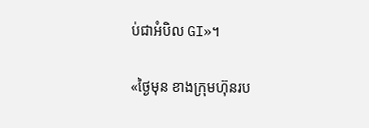ប់ជាអំបិល GI»។

«ថ្ងៃមុន ខាងក្រុមហ៊ុនរប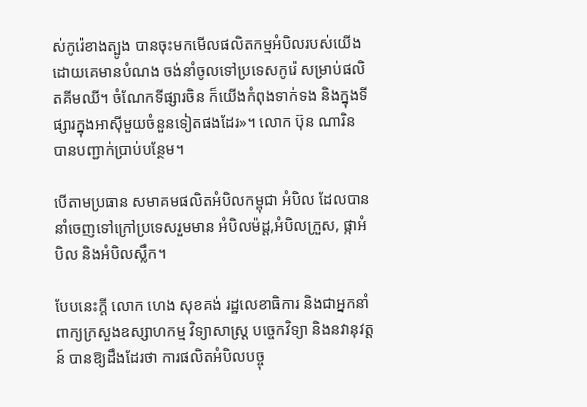ស់កូរ៉េខាងត្បូង បានចុះមកមើលផលិតកម្មអំបិលរបស់យើង ដោយគេមានបំណង ចង់នាំចូលទៅប្រទេសកូរ៉េ សម្រាប់ផលិតគីមឈី។ ចំណែកទីផ្សារចិន ក៏យើងកំពុងទាក់ទង និងក្នុងទីផ្សារក្នុងអាស៊ីមួយចំនួនទៀតផងដែរ»។ លោក ប៊ុន ណារិន បានបញ្ជាក់ប្រាប់បន្ថែម។

បើតាមប្រធាន សមាគមផលិតអំបិលកម្ពុជា អំបិល ដែលបាននាំចេញទៅក្រៅប្រទេសរួមមាន អំបិលម៉ដ្ត,អំបិលក្រួស, ផ្កាអំបិល និងអំបិលស្លឹក។

បែបនេះក្តី លោក ហេង សុខគង់ រដ្ឋលេខាធិការ និងជាអ្នកនាំពាក្យក្រសួងឧស្សាហកម្ម វិទ្យាសាស្ត្រ បច្ចេកវិទ្យា និងនវានុវត្តន៍ បានឱ្យដឹងដែរថា ការផលិតអំបិលបច្ចុ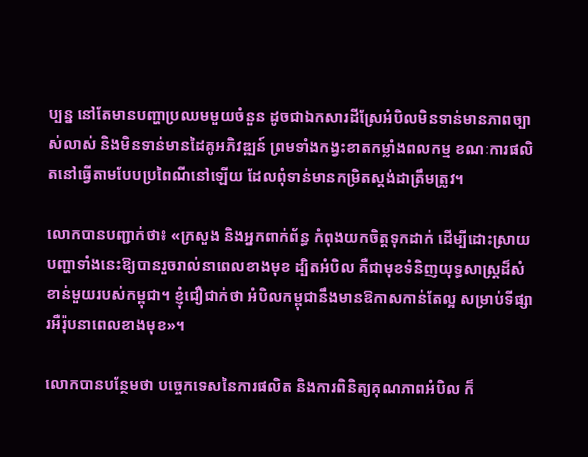ប្បន្ន នៅតែមានបញ្ហាប្រឈមមួយចំនួន ដូចជាឯកសារដីស្រែអំបិលមិនទាន់មានភាពច្បាស់លាស់ និងមិនទាន់មានដៃគូអភិវឌ្ឍន៍ ព្រមទាំងកង្វះខាតកម្លាំងពលកម្ម ខណៈការផលិតនៅធ្វើតាមបែបប្រពៃណីនៅឡើយ ដែលពុំទាន់មានកម្រិតស្តង់ដាត្រឹមត្រូវ។

លោកបានបញ្ជាក់ថា៖ «ក្រសួង និងអ្នកពាក់ព័ន្ធ កំពុងយកចិត្តទុកដាក់ ដើម្បីដោះស្រាយបញ្ហាទាំងនេះឱ្យបានរួចរាល់នាពេលខាងមុខ ដ្បិតអំបិល គឺជាមុខទំនិញយុទ្ធសាស្ត្រដ៏សំខាន់មួយរបស់កម្ពុជា។ ខ្ញុំជឿជាក់ថា អំបិលកម្ពុជានឹងមានឱកាសកាន់តែល្អ សម្រាប់ទីផ្សារអឺរ៉ុបនាពេលខាងមុខ»។

លោកបានបន្ថែមថា បច្ចេកទេសនៃការផលិត និងការពិនិត្យគុណភាពអំបិល ក៏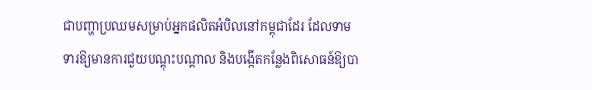ជាបញ្ហាប្រឈមសម្រាប់អ្នកផលិតអំបិលនៅកម្ពុជាដែរ ដែលទាមទារឱ្យមានការជួយបណ្តុះបណ្តាល និងបង្កើតកន្លែងពិសោធន៍ឱ្យបា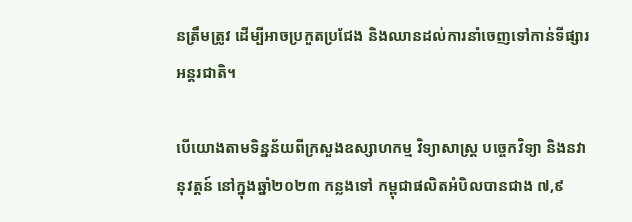នត្រឹមត្រូវ ដើម្បីអាចប្រកួតប្រជែង និងឈានដល់ការនាំចេញទៅកាន់ទីផ្សារអន្តរជាតិ។

បើយោងតាមទិន្នន័យពីក្រសួងឧស្សាហកម្ម វិទ្យាសាស្ត្រ បច្ចេកវិទ្យា និងនវានុវត្តន៍ នៅក្នុងឆ្នាំ២០២៣ កន្លងទៅ កម្ពុជាផលិតអំបិលបានជាង ៧,៩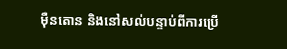ម៉ឺនតោន និងនៅសល់បន្ទាប់ពីការប្រើ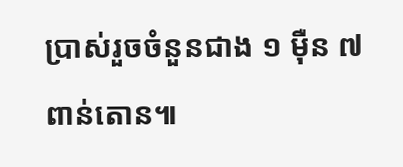ប្រាស់រួចចំនួនជាង ១ ម៉ឺន ៧ ពាន់តោន៕